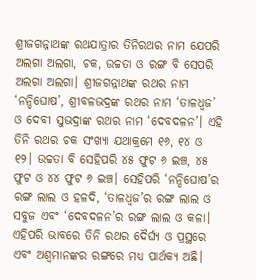ଶ୍ରୀଜଗନ୍ନାଥଙ୍କ ରଥଯାତ୍ରାର ତିନିରଥର ନାମ ଯେପରି ଅଲଗା ଅଲଗା, ଚକ, ଉଚ୍ଚତା ଓ ରଙ୍ଗ ବି ସେପରି ଅଲଗା ଅଲଗା। ଶ୍ରୀଜଗନ୍ନାଥଙ୍କ ରଥର ନାମ ‘ନନ୍ଦିଘୋଷ’, ଶ୍ରୀବଳଭଦ୍ରଙ୍କ ରଥର ନାମ ‘ତାଳଧ୍ୱଜ’ ଓ ଦେବୀ ସୁଭଦ୍ରାଙ୍କ ରଥର ନାମ ‘ଦେବଦଳନ’। ଏହି ତିନି ରଥର ଚକ ସଂଖ୍ୟା ଯଥାକ୍ରମେ ୧୬, ୧୪ ଓ ୧୨। ଉଚ୍ଚତା ବି ସେହିପରି ୪୫ ଫୁଟ ୬ ଇଞ୍ଚ, ୪୫ ଫୁଟ ଓ ୪୪ ଫୁଟ ୬ ଇଞ୍ଚ। ସେହିପରି ‘ନନ୍ଦିଘୋଷ’ର ରଙ୍ଗ ଲାଲ ଓ ହଳଦି, ‘ତାଳଧ୍ୱଜ’ର ରଙ୍ଗ ଲାଲ ଓ ସବୁଜ ଏବଂ ‘ଦେବଦଳନ’ର ରଙ୍ଗ ଲାଲ ଓ କଳା। ଏହିପରି ଭାବରେ ତିନି ରଥର ଦୈର୍ଘ୍ୟ ଓ ପ୍ରସ୍ଥରେ ଏବଂ ଅଶ୍ୱମାନଙ୍କର ରଙ୍ଗରେ ମଧ୍ୟ ପାର୍ଥକ୍ୟ ଅଛି।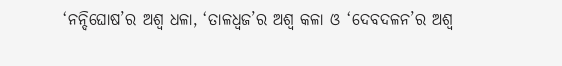‘ନନ୍ଦିଘୋଷ’ର ଅଶ୍ୱ ଧଳା, ‘ତାଳଧ୍ୱଜ’ର ଅଶ୍ୱ କଳା ଓ ‘ଦେବଦଳନ’ର ଅଶ୍ୱ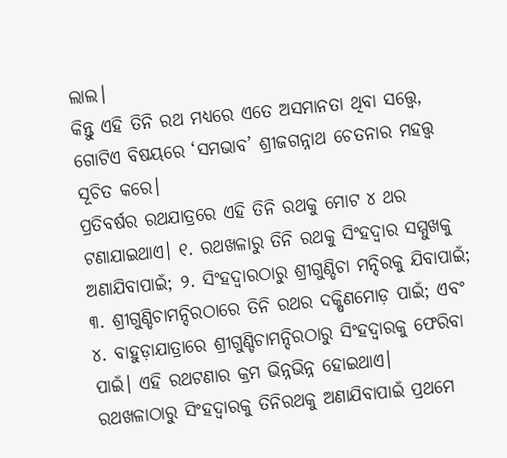ଲାଲ।
କିନ୍ତୁ ଏହି ତିନି ରଥ ମଧ୍ୟରେ ଏତେ ଅସମାନତା ଥିବା ସତ୍ତ୍ୱେ, ଗୋଟିଏ ବିଷୟରେ ‘ସମଭାବ’ ଶ୍ରୀଜଗନ୍ନାଥ ଚେତନାର ମହତ୍ତ୍ୱ ସୂଚିତ କରେ।
ପ୍ରତିବର୍ଷର ରଥଯାତ୍ରରେ ଏହି ତିନି ରଥକୁ ମୋଟ ୪ ଥର ଟଣାଯାଇଥାଏ। ୧. ରଥଖଳାରୁ ତିନି ରଥକୁ ସିଂହଦ୍ୱାର ସମ୍ମୁଖକୁ ଅଣାଯିବାପାଇଁ; ୨. ସିଂହଦ୍ୱାରଠାରୁ ଶ୍ରୀଗୁଣ୍ଡିଚା ମନ୍ଦିରକୁ ଯିବାପାଇଁ; ୩. ଶ୍ରୀଗୁଣ୍ଡିଚାମନ୍ଦିରଠାରେ ତିନି ରଥର ଦକ୍ଷିଣମୋଡ଼ ପାଇଁ; ଏବଂ ୪. ବାହୁଡ଼ାଯାତ୍ରାରେ ଶ୍ରୀଗୁଣ୍ଡିଚାମନ୍ଦିରଠାରୁ ସିଂହଦ୍ୱାରକୁ ଫେରିବା ପାଇଁ। ଏହି ରଥଟଣାର କ୍ରମ ଭିନ୍ନଭିନ୍ନ ହୋଇଥାଏ।
ରଥଖଳାଠାରୁ ସିଂହଦ୍ୱାରକୁ ତିନିରଥକୁ ଅଣାଯିବାପାଇଁ ପ୍ରଥମେ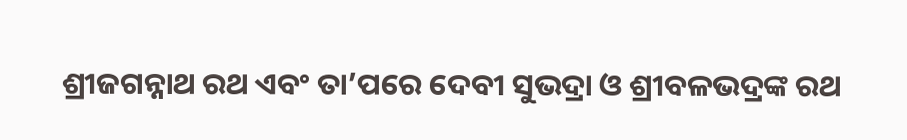ଶ୍ରୀଜଗନ୍ନାଥ ରଥ ଏବଂ ତା’ପରେ ଦେବୀ ସୁଭଦ୍ରା ଓ ଶ୍ରୀବଳଭଦ୍ରଙ୍କ ରଥ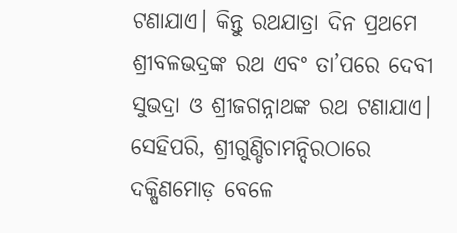ଟଣାଯାଏ। କିନ୍ତୁ ରଥଯାତ୍ରା ଦିନ ପ୍ରଥମେ ଶ୍ରୀବଳଭଦ୍ରଙ୍କ ରଥ ଏବଂ ତା’ପରେ ଦେବୀ ସୁଭଦ୍ରା ଓ ଶ୍ରୀଜଗନ୍ନାଥଙ୍କ ରଥ ଟଣାଯାଏ। ସେହିପରି, ଶ୍ରୀଗୁଣ୍ଡିଚାମନ୍ଦିରଠାରେ ଦକ୍ଷିଣମୋଡ଼ ବେଳେ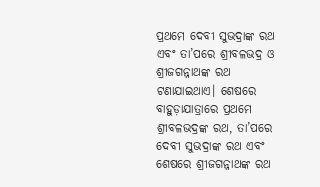ପ୍ରଥମେ ଦେବୀ ସୁଭଦ୍ରାଙ୍କ ରଥ ଏବଂ ତା’ପରେ ଶ୍ରୀବଳଭଦ୍ର ଓ ଶ୍ରୀଜଗନ୍ନାଥଙ୍କ ରଥ ଟଣାଯାଇଥାଏ। ଶେଷରେ ବାହୁଡ଼ାଯାତ୍ରାରେ ପ୍ରଥମେ ଶ୍ରୀବଳଭଦ୍ରଙ୍କ ରଥ, ତା’ପରେ ଦେବୀ ସୁଭଦ୍ରାଙ୍କ ରଥ ଏବଂ ଶେଷରେ ଶ୍ରୀଜଗନ୍ନାଥଙ୍କ ରଥ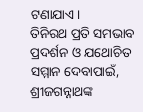ଟଣାଯାଏ।
ତିନିରଥ ପ୍ରତି ସମଭାବ ପ୍ରଦର୍ଶନ ଓ ଯଥୋଚିତ ସମ୍ମାନ ଦେବାପାଇଁ, ଶ୍ରୀଜଗନ୍ନାଥଙ୍କ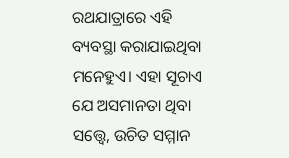ରଥଯାତ୍ରାରେ ଏହି ବ୍ୟବସ୍ଥା କରାଯାଇଥିବା ମନେହୁଏ। ଏହା ସୂଚାଏ ଯେ ଅସମାନତା ଥିବା ସତ୍ତ୍ୱେ, ଉଚିତ ସମ୍ମାନ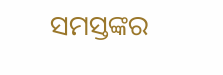ସମସ୍ତଙ୍କର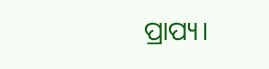ପ୍ରାପ୍ୟ।